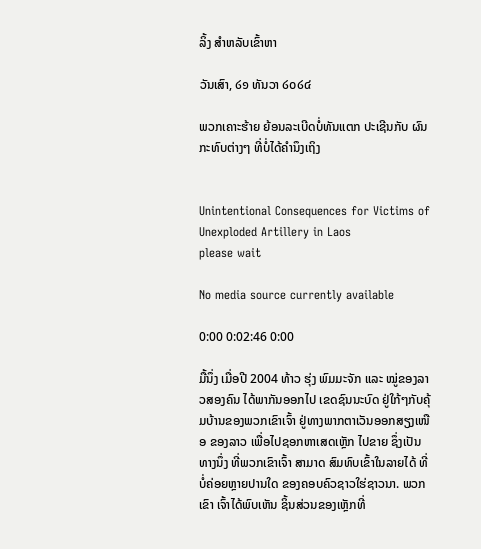ລິ້ງ ສຳຫລັບເຂົ້າຫາ

ວັນເສົາ, ໒໑ ທັນວາ ໒໐໒໔

ພວກເຄາະຮ້າຍ ຍ້ອນລະເບີດບໍ່ທັນແຕກ ປະເຊີນກັບ ຜົນກະທົບຕ່າງໆ ທີ່ບໍ່ໄດ້ຄຳນຶງເຖິງ


Unintentional Consequences for Victims of Unexploded Artillery in Laos
please wait

No media source currently available

0:00 0:02:46 0:00

ມື້ນຶ່ງ ເມື່ອປີ 2004 ທ້າວ ຮຸ່ງ ພົມມະຈັກ ແລະ ໝູ່ຂອງລາວສອງຄົນ ໄດ້ພາກັນອອກໄປ ເຂດຊົນນະບົດ ຢູ່ໃກ້ໆກັບຄຸ້ມບ້ານຂອງພວກເຂົາເຈົ້າ ຢູ່ທາງພາກຕາເວັນອອກສຽງເໜືອ ຂອງລາວ ເພື່ອໄປຊອກຫາເສດເຫຼັກ ໄປຂາຍ ຊຶ່ງເປັນທາງນຶ່ງ ທີ່ພວກເຂົາເຈົ້າ ສາມາດ ສົມທົບເຂົ້າໃນລາຍໄດ້ ທີ່ບໍ່ຄ່ອຍຫຼາຍປານໃດ ຂອງຄອບຄົວຊາວໃຮ່ຊາວນາ. ພວກເຂົາ ເຈົ້າໄດ້ພົບເຫັນ ຊິ້ນສ່ວນຂອງເຫຼັກທີ່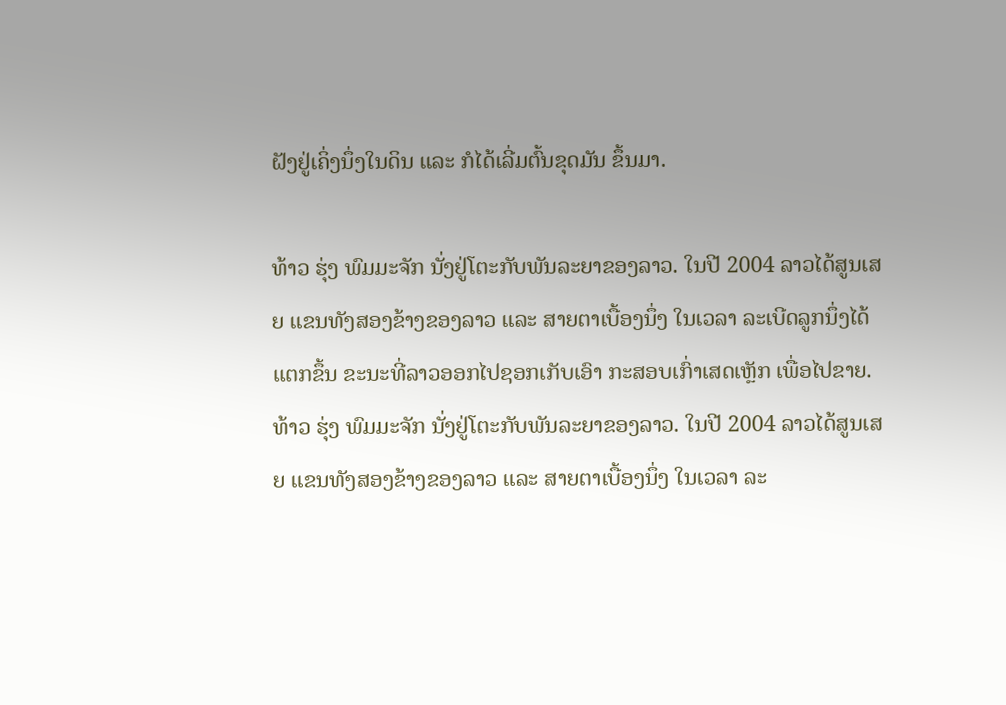ຝັງຢູ່ເຄິ່ງນຶ່ງໃນດິນ ແລະ ກໍໄດ້ເລີ່ມຕົ້ນຂຸດມັນ ຂຶ້ນມາ.

ທ້າວ ຮຸ່ງ ພົມມະຈັກ ນັ່ງຢູ່ໂຕະກັບພັນລະຍາຂອງລາວ. ໃນປີ 2004 ລາວໄດ້ສູນເສຍ ແຂນທັງສອງຂ້າງຂອງລາວ ແລະ ສາຍຕາເບື້ອງນຶ່ງ ໃນເວລາ ລະເບີດລູກນຶ່ງໄດ້ແຕກຂຶ້ນ ຂະນະທີ່ລາວອອກໄປຊອກເກັບເອົາ ກະສອບເກົ່າເສດເຫຼັກ ເພື່ອໄປຂາຍ.
ທ້າວ ຮຸ່ງ ພົມມະຈັກ ນັ່ງຢູ່ໂຕະກັບພັນລະຍາຂອງລາວ. ໃນປີ 2004 ລາວໄດ້ສູນເສຍ ແຂນທັງສອງຂ້າງຂອງລາວ ແລະ ສາຍຕາເບື້ອງນຶ່ງ ໃນເວລາ ລະ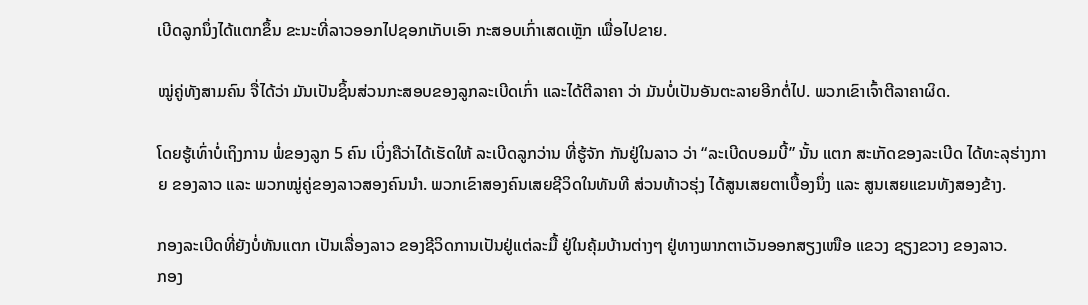ເບີດລູກນຶ່ງໄດ້ແຕກຂຶ້ນ ຂະນະທີ່ລາວອອກໄປຊອກເກັບເອົາ ກະສອບເກົ່າເສດເຫຼັກ ເພື່ອໄປຂາຍ.

ໝູ່ຄູ່ທັງສາມຄົນ ຈື່ໄດ້ວ່າ ມັນເປັນຊິ້ນສ່ວນກະສອບຂອງລູກລະເບີດເກົ່າ ແລະໄດ້ຕີລາຄາ ວ່າ ມັນບໍ່ເປັນອັນຕະລາຍອີກຕໍ່ໄປ. ພວກເຂົາເຈົ້າຕີລາຄາຜິດ.

ໂດຍຮູ້ເທົ່າບໍ່ເຖິງການ ພໍ່ຂອງລູກ 5 ຄົນ ເບິ່ງຄືວ່າໄດ້ເຮັດໃຫ້ ລະເບີດລູກວ່ານ ທີ່ຮູ້ຈັກ ກັນຢູ່ໃນລາວ ວ່າ “ລະເບີດບອມບີ້” ນັ້ນ ແຕກ ສະເກັດຂອງລະເບີດ ໄດ້ທະລຸຮ່າງກາຍ ຂອງລາວ ແລະ ພວກໝູ່ຄູ່ຂອງລາວສອງຄົນນຳ. ພວກເຂົາສອງຄົນເສຍຊີວິດໃນທັນທີ ສ່ວນທ້າວຮຸ່ງ ໄດ້ສູນເສຍຕາເບື້ອງນຶ່ງ ແລະ ສູນເສຍແຂນທັງສອງຂ້າງ.

ກອງລະເບີດທີ່ຍັງບໍ່ທັນແຕກ ເປັນເລື່ອງລາວ ຂອງຊີວິດການເປັນຢູ່ແຕ່ລະມື້ ຢູ່ໃນຄຸ້ມບ້ານຕ່າງໆ ຢູ່ທາງພາກຕາເວັນອອກສຽງເໜືອ ແຂວງ ຊຽງຂວາງ ຂອງລາວ.
ກອງ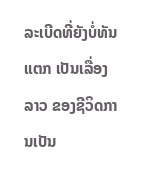ລະເບີດທີ່ຍັງບໍ່ທັນແຕກ ເປັນເລື່ອງລາວ ຂອງຊີວິດການເປັນ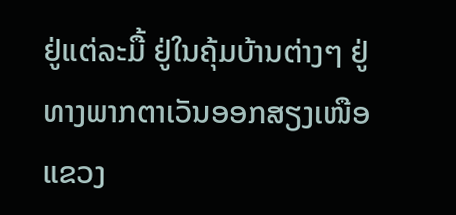ຢູ່ແຕ່ລະມື້ ຢູ່ໃນຄຸ້ມບ້ານຕ່າງໆ ຢູ່ທາງພາກຕາເວັນອອກສຽງເໜືອ ແຂວງ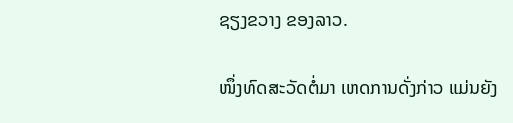ຊຽງຂວາງ ຂອງລາວ.

ໜຶ່ງທົດສະວັດຕໍ່ມາ ເຫດການດັ່ງກ່າວ ແມ່ນຍັງ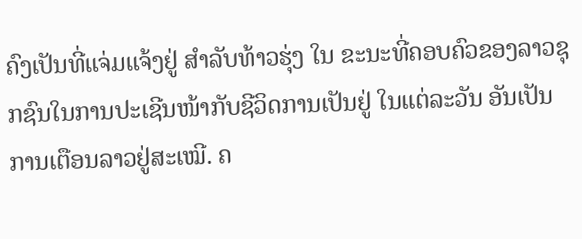ຄົງເປັນທີ່ແຈ່ມແຈ້ງຢູ່ ສຳລັບທ້າວຮຸ່ງ ໃນ ຂະນະທີ່ຄອບຄົວຂອງລາວຊຸກຊົນໃນການປະເຊີນໜ້າກັບຊີວິດການເປັນຢູ່ ໃນແຕ່ລະວັນ ອັນເປັນການເຕືອນລາວຢູ່ສະເໝີ. ຄ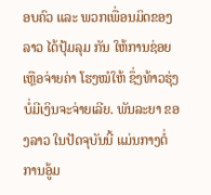ອບຄົວ ແລະ ພວກເພື່ອນມິດຂອງລາວ ໄດ້ປຸ້ມລຸມ ກັນ ໃຫ້ການຊ່ອຍເຫຼືອຈ່າຍຄ່າ ໂຮງໝໍໃຫ້ ຊຶ່ງທ້າວຮຸ່ງບໍ່ມີເງິນຈະຈ່າຍເລີຍ. ພັນລະຍາ ຂອງລາວ ໃນປັດຈຸບັນນີ້ ແມ່ນກາງຕໍ່ການອູ້ມ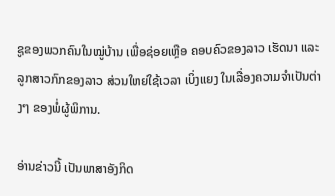ຊູຂອງພວກຄົນໃນໝູ່ບ້ານ ເພື່ອຊ່ອຍເຫຼືອ ຄອບຄົວຂອງລາວ ເຮັດນາ ແລະ ລູກສາວກົກຂອງລາວ ສ່ວນໃຫຍ່ໃຊ້ເວລາ ເບິ່ງແຍງ ໃນເລື່ອງຄວາມຈຳເປັນຕ່າງໆ ຂອງພໍ່ຜູ້ພິການ.

ອ່ານຂ່າວນີ້ ເປັນພາສາອັງກິດ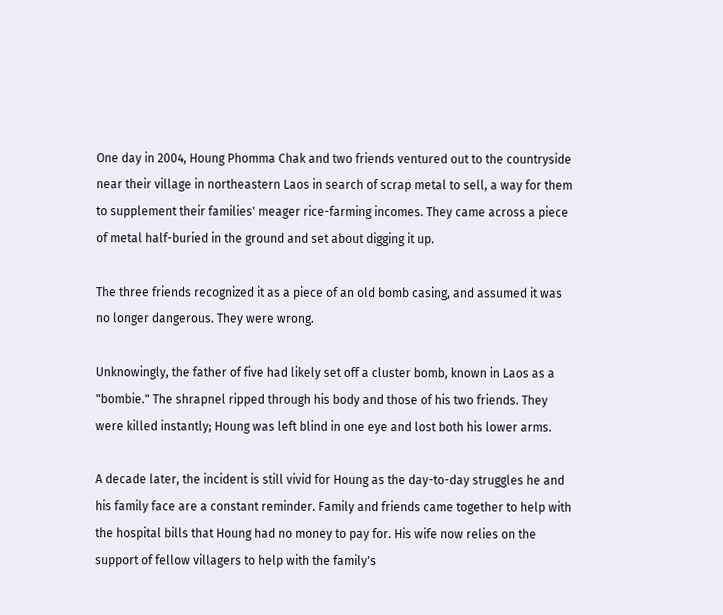One day in 2004, Houng Phomma Chak and two friends ventured out to the countryside near their village in northeastern Laos in search of scrap metal to sell, a way for them to supplement their families' meager rice-farming incomes. They came across a piece of metal half-buried in the ground and set about digging it up.

The three friends recognized it as a piece of an old bomb casing, and assumed it was no longer dangerous. They were wrong.

Unknowingly, the father of five had likely set off a cluster bomb, known in Laos as a "bombie." The shrapnel ripped through his body and those of his two friends. They were killed instantly; Houng was left blind in one eye and lost both his lower arms.

A decade later, the incident is still vivid for Houng as the day-to-day struggles he and his family face are a constant reminder. Family and friends came together to help with the hospital bills that Houng had no money to pay for. His wife now relies on the support of fellow villagers to help with the family's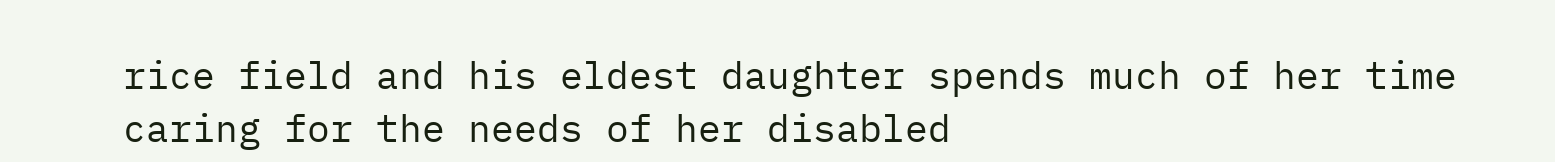rice field and his eldest daughter spends much of her time caring for the needs of her disabled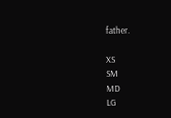father.

XS
SM
MD
LG